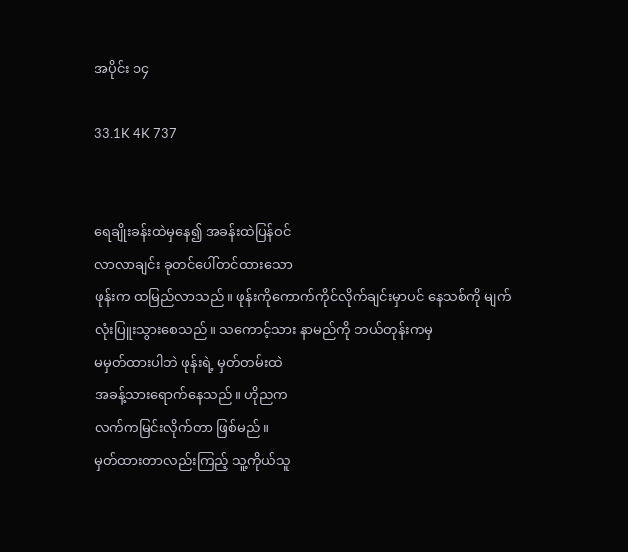အပိုင်း ၁၄

33.1K 4K 737


ရေချိုးခန်းထဲမှနေ၍ အခန်းထဲပြန်ဝင်
လာလာချင်း ခုတင်ပေါ်တင်ထားသော
ဖုန်းက ထမြည်လာသည်။ ဖုန်းကိုကောက်ကိုင်လိုက်ချင်းမှာပင် နေသစ်ကို မျက်လုံးပြူးသွားစေသည်။ သကောင့်သား နာမည်ကို ဘယ်တုန်းကမှ
မမှတ်ထားပါဘဲ ဖုန်းရဲ့ မှတ်တမ်းထဲ
အခန့်သားရောက်နေသည်။ ဟိုညက
လက်ကမြင်းလိုက်တာ ဖြစ်မည်။
မှတ်ထားတာလည်းကြည့် သူ့ကိုယ်သူ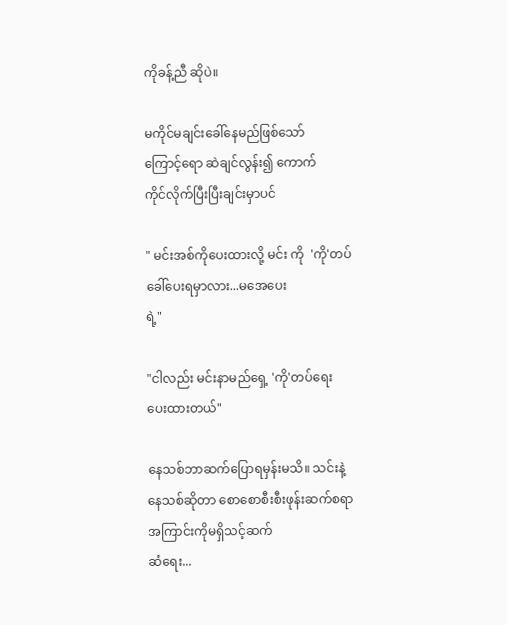ကိုခန့်ညီ ဆိုပဲ။

မကိုင်မချင်းခေါ်နေမည်ဖြစ်သော်
ကြောင့်ရော ဆဲချင်လွန်း၍ ကောက်
ကိုင်လိုက်ပြီးပြီးချင်းမှာပင်

" မင်းအစ်ကိုပေးထားလို့ မင်း ကို  'ကို'တပ် ခေါ်ပေးရမှာလား...မအေပေး
ရဲ့"

"ငါလည်း မင်းနာမည်ရှေ့ 'ကို'တပ်ရေး
ပေးထားတယ်"

နေသစ်ဘာဆက်ပြောရမှန်းမသိ။ သင်းနဲ့ နေသစ်ဆိုတာ စောစောစီးစီးဖုန်းဆက်စရာအကြာင်းကိုမရှိသင့်ဆက်
ဆံရေး...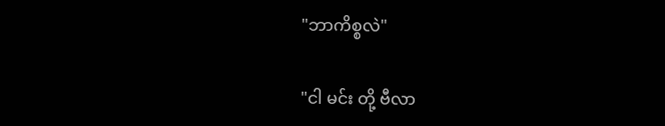"ဘာကိစ္စလဲ"

"ငါ မင်း တို့ ဗီလာ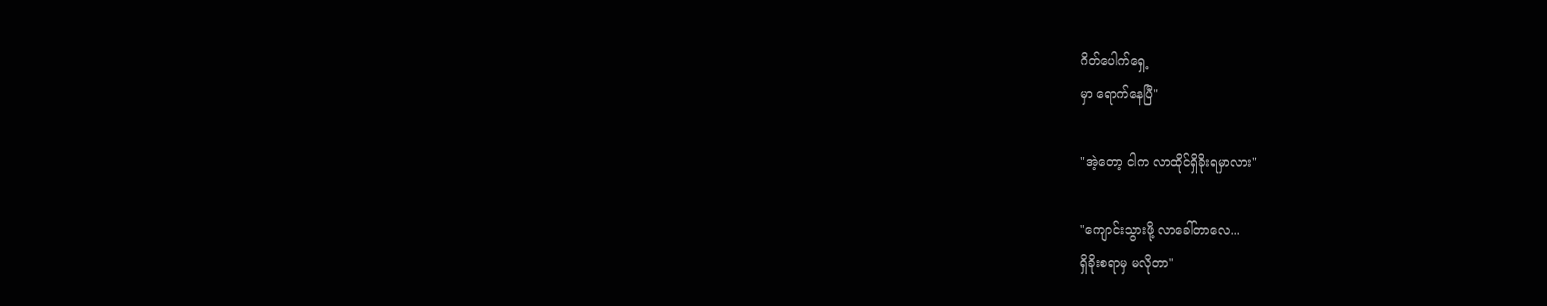ဂိတ်ပေါက်ရှေ့
မှာ ရောက်နေပြီ"

"အဲ့တော့ ငါက လာထိုင်ရှိခိုးရမှာလား"

"ကျောင်းသွားဖို့ လာခေါ်တာလေ...
ရှိခိုးစရာမှ မလိုတာ"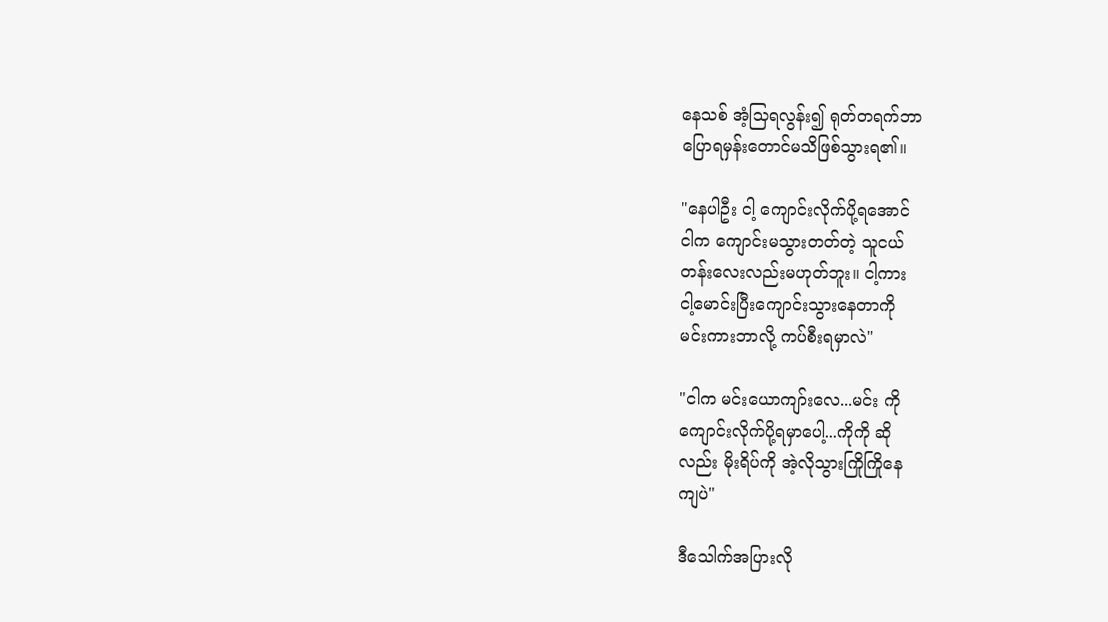နေသစ် အံ့သြရလွန်း၍ ရုတ်တရက်ဘာ
ပြောရမှန်းတောင်မသိဖြစ်သွားရ၏။

"နေပါဦး ငါ့ ကျောင်းလိုက်ပို့ရအောင်
ငါက ကျောင်းမသွားတတ်တဲ့ သူငယ်
တန်းလေးလည်းမဟုတ်ဘူး။ ငါ့ကား
ငါ့မောင်းပြီးကျောင်းသွားနေတာကို
မင်းကားဘာလို့ ကပ်စီးရမှာလဲ"

"ငါက မင်းယောကျာ်းလေ...မင်း ကို
ကျောင်းလိုက်ပို့ရမှာပေါ့...ကိုကို ဆို
လည်း မိုးရိပ်ကို အဲ့လိုသွားကြိုကြိုနေ
ကျပဲ"

ဒီသေါက်အပြားလို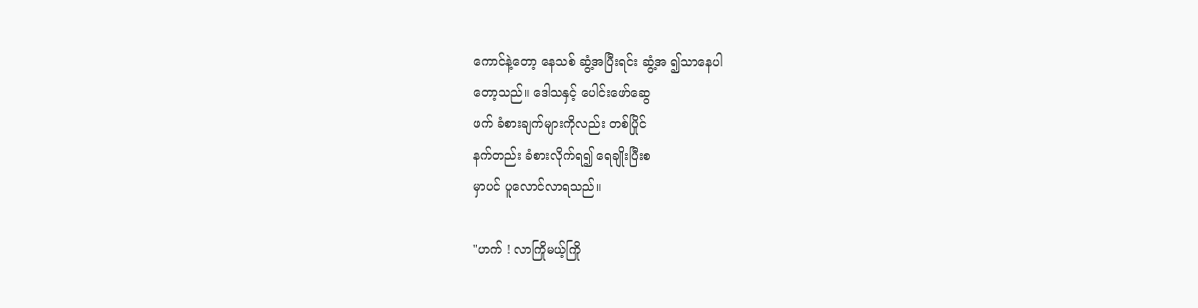ကောင်နဲ့တော့ နေသစ် ဆွံ့အပြီးရင်း ဆွံ့အ ၍သာနေပါ
တော့သည်။ ဒေါသနှင့် ပေါင်းဖော်ဆွေ
ဖက် ခံစားချက်များကိုလည်း တစ်ပြိုင်
နက်တည်း ခံစားလိုက်ရ၍ ရေချိုးပြီးစ
မှာပင် ပူလောင်လာရသည်။

"ဟက် ! လာကြိုမယ့်ကြို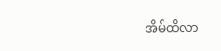အိမ်ထိလာ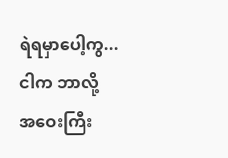ရဲရမှာပေါ့ကွ...ငါက ဘာလို့ အဝေးကြီး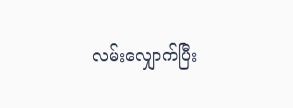လမ်းလျှောက်ပြီး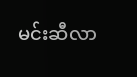မင်းဆီလာ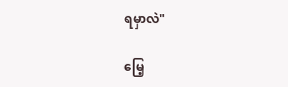ရမှာလဲ"

မြေ့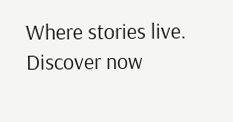Where stories live. Discover now